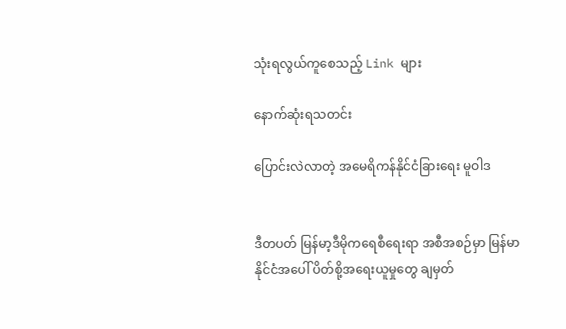သုံးရလွယ်ကူစေသည့် Link များ

နောက်ဆုံးရသတင်း

ပြောင်းလဲလာတဲ့ အမေရိကန်နိုင်ငံခြားရေး မူဝါဒ


ဒီတပတ် မြန်မာ့ဒီမိုကရေစီရေးရာ အစီအစဉ်မှာ မြန်မာနိုင်ငံအပေါ် ပိတ်စို့အရေးယူမှုတွေ ချမှတ်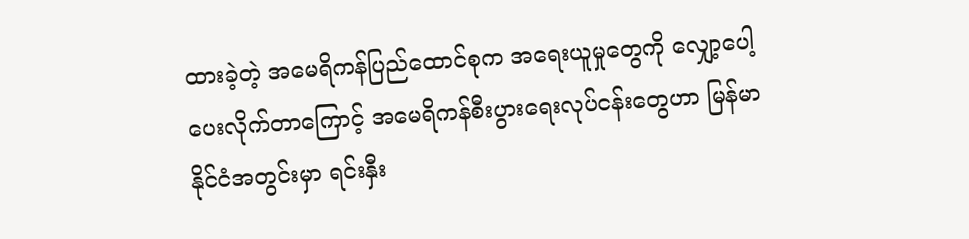ထားခဲ့တဲ့ အမေရိကန်ပြည်ထောင်စုက အရေးယူမှုတွေကို လျှော့ပေါ့ပေးလိုက်တာကြောင့် အမေရိကန်စီးပွားရေးလုပ်ငန်းတွေဟာ မြန်မာနိုင်ငံအတွင်းမှာ ရင်းနှီး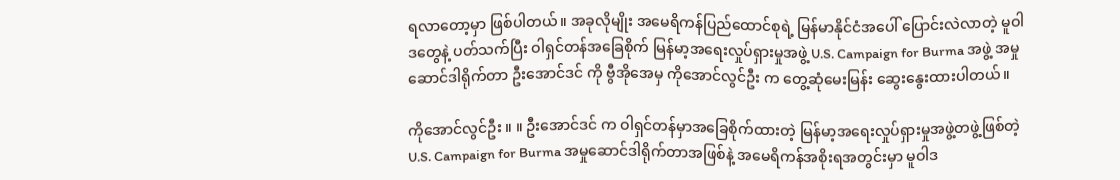ရလာတော့မှာ ဖြစ်ပါတယ်။ အခုလိုမျိုး အမေရိကန်ပြည်ထောင်စုရဲ့ မြန်မာနိုင်ငံအပေါ် ပြောင်းလဲလာတဲ့ မူဝါဒတွေနဲ့ ပတ်သက်ပြီး ဝါရှင်တန်အခြေစိုက် မြန်မာ့အရေးလှုပ်ရှားမှုအဖွဲ့ U.S. Campaign for Burma အဖွဲ့ အမှုဆောင်ဒါရိုက်တာ ဦးအောင်ဒင် ကို ဗွီအိုအေမှ ကိုအောင်လွင်ဦး က တွေ့ဆုံမေးမြန်း ဆွေးနွေးထားပါတယ်။

ကိုအောင်လွင်ဦး ။ ။ ဦးအောင်ဒင် က ဝါရှင်တန်မှာအခြေစိုက်ထားတဲ့ မြန်မာ့အရေးလှုပ်ရှားမှုအဖွဲ့တဖွဲ့ဖြစ်တဲ့ U.S. Campaign for Burma အမှုဆောင်ဒါရိုက်တာအဖြစ်နဲ့ အမေရိကန်အစိုးရအတွင်းမှာ မူဝါဒ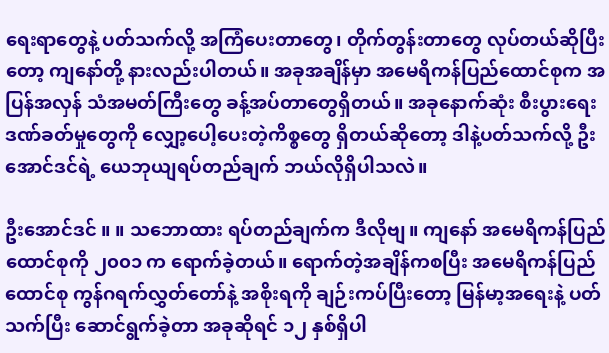ရေးရာတွေနဲ့ ပတ်သက်လို့ အကြံပေးတာတွေ၊ တိုက်တွန်းတာတွေ လုပ်တယ်ဆိုပြီးတော့ ကျနော်တို့ နားလည်းပါတယ်။ အခုအချိန်မှာ အမေရိကန်ပြည်ထောင်စုက အပြန်အလှန် သံအမတ်ကြီးတွေ ခန့်အပ်တာတွေရှိတယ်။ အခုနောက်ဆုံး စီးပွားရေးဒဏ်ခတ်မှုတွေကို လျှော့ပေါ့ပေးတဲ့ကိစ္စတွေ ရှိတယ်ဆိုတော့ ဒါနဲ့ပတ်သက်လို့ ဦးအောင်ဒင်ရဲ့ ယေဘုယျရပ်တည်ချက် ဘယ်လိုရှိပါသလဲ။

ဦးအောင်ဒင် ။ ။ သဘောထား ရပ်တည်ချက်က ဒီလိုဗျ။ ကျနော် အမေရိကန်ပြည်ထောင်စုကို ၂၀၀၁ က ရောက်ခဲ့တယ်။ ရောက်တဲ့အချိန်ကစပြီး အမေရိကန်ပြည်ထောင်စု ကွန်ဂရက်လွှတ်တော်နဲ့ အစိုးရကို ချဉ်းကပ်ပြီးတော့ မြန်မာ့အရေးနဲ့ ပတ်သက်ပြီး ဆောင်ရွက်ခဲ့တာ အခုဆိုရင် ၁၂ နှစ်ရှိပါ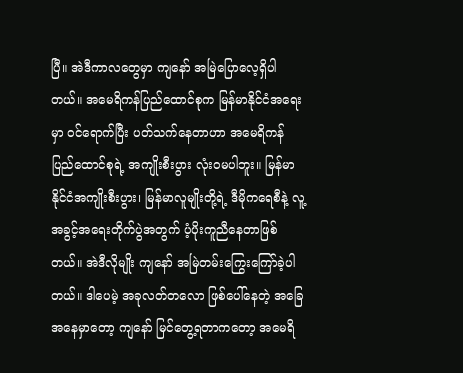ပြီ။ အဲဒီကာလတွေမှာ ကျနော် အမြဲပြောလေ့ရှိပါတယ်။ အမေရိကန်ပြည်ထောင်စုက မြန်မာနိုင်ငံအရေးမှာ ဝင်ရောက်ပြီး ပတ်သက်နေတာဟာ အမေရိကန်ပြည်ထောင်စုရဲ့ အကျိုးစီးပွား လုံးဝမပါဘူး။ မြန်မာနိုင်ငံအကျိုးစီးပွား၊ မြန်မာလူမျိုးတို့ရဲ့ ဒီမိုကရေစီနဲ့ လူ့အခွင့်အရေးတိုက်ပွဲအတွက် ပံ့ပိုးကူညီနေတာဖြစ်တယ်။ အဲဒီလိုမျိုး ကျနော် အမြဲတမ်းကြွေးကြော်ခဲ့ပါတယ်။ ဒါပေမဲ့ အခုလတ်တလော ဖြစ်ပေါ်နေတဲ့ အခြေအနေမှာတော့ ကျနော် မြင်တွေ့ရတာကတော့ အမေရိ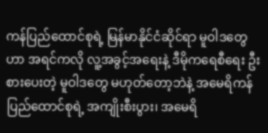ကန်ပြည်ထောင်စုရဲ့ မြန်မာနိုင်ငံဆိုင်ရာ မူဝါဒတွေဟာ အရင်ကလို လူ့အခွင့်အရေးနဲ့ ဒီမိုကရေစီရေး ဦးစားပေးတဲ့ မူဝါဒတွေ မဟုတ်တော့ဘဲနဲ့ အမေရိကန်ပြည်ထောင်စုရဲ့ အကျိုးစီးပွား၊ အမေရိ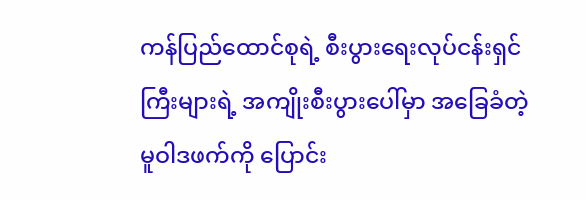ကန်ပြည်ထောင်စုရဲ့ စီးပွားရေးလုပ်ငန်းရှင်ကြီးများရဲ့ အကျိုးစီးပွားပေါ်မှာ အခြေခံတဲ့ မူဝါဒဖက်ကို ပြောင်း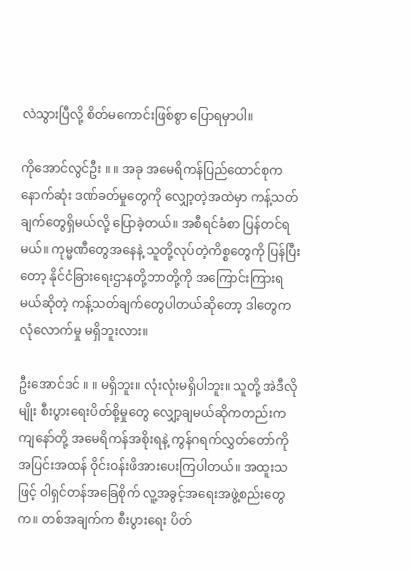လဲသွားပြီလို့ စိတ်မကောင်းဖြစ်စွာ ပြောရမှာပါ။

ကိုအောင်လွင်ဦး ။ ။ အခု အမေရိကန်ပြည်ထောင်စုက နောက်ဆုံး ဒဏ်ခတ်မှုတွေကို လျှော့တဲ့အထဲမှာ ကန့်သတ်ချက်တွေရှိမယ်လို့ ပြောခဲ့တယ်။ အစီရင်ခံစာ ပြန်တင်ရမယ်။ ကုမ္မဏီတွေအနေနဲ့ သူတို့လုပ်တဲ့ကိစ္စတွေကို ပြန်ပြီးတော့ နိုင်ငံခြားရေးဌာနတို့ဘာတို့ကို အကြောင်းကြားရမယ်ဆိုတဲ့ ကန့်သတ်ချက်တွေပါတယ်ဆိုတော့ ဒါတွေက လုံလောက်မှု မရှိဘူးလား။

ဦးအောင်ဒင် ။ ။ မရှိဘူး။ လုံးလုံးမရှိပါဘူး။ သူတို့ အဲဒီလိုမျိုး စီးပွားရေးပိတ်စို့မှုတွေ လျှော့ချမယ်ဆိုကတည်းက ကျနော်တို့ အမေရိကန်အစိုးရနဲ့ ကွန်ဂရက်လွှတ်တော်ကို အပြင်းအထန် ဝိုင်းဝန်းဖိအားပေးကြပါတယ်။ အထူးသဖြင့် ဝါရှင်တန်အခြေစိုက် လူ့အခွင့်အရေးအဖွဲ့စည်းတွေက။ တစ်အချက်က စီးပွားရေး ပိတ်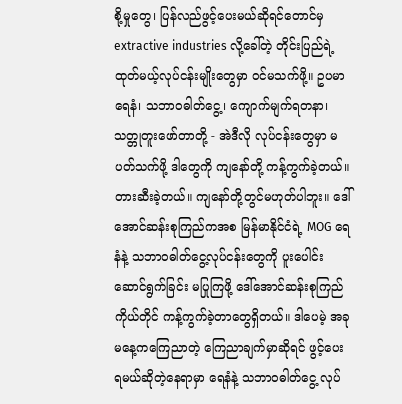စို့မှုတွေ၊ ပြန်လည်ဖွင့်ပေးမယ်ဆိုရင်တောင်မှ extractive industries လို့ခေါ်တဲ့ တိုင်းပြည်ရဲ့ ထုတ်မယ့်လုပ်ငန်းမျိုးတွေမှာ ဝင်မသက်ဖို့။ ဥပမာ ရေနံ၊ သဘာဝဓါတ်ငွေ့၊ ကျောက်မျက်ရတနာ၊ သတ္တုတူးဖော်တာတို့ - အဲဒီလို လုပ်ငန်းတွေမှာ မပတ်သက်ဖို့ ဒါတွေကို ကျနော်တို့ ကန့်ကွက်ခဲ့တယ်။ တားဆီးခဲ့တယ်။ ကျနော်တို့တွင်မဟုတ်ပါဘူး။ ဒေါ်အောင်ဆန်းစုကြည်ကအစ မြန်မာနိုင်ငံရဲ့ MOG ရေနံနဲ့ သဘာဝဓါတ်ငွေ့လုပ်ငန်းတွေကို ပူးပေါင်းဆောင်ရွက်ခြင်း မပြုကြဖို့ ဒေါ်အောင်ဆန်းစုကြည်ကိုယ်တိုင် ကန့်ကွက်ခဲ့တာတွေရှိတယ်။ ဒါပေမဲ့ အခု မနေ့ကကြေညာတဲ့ ကြေညာချက်မှာဆိုရင် ဖွင့်ပေးရမယ်ဆိုတဲ့နေရာမှာ ရေနံနဲ့ သဘာဝဓါတ်ငွေ့ လုပ်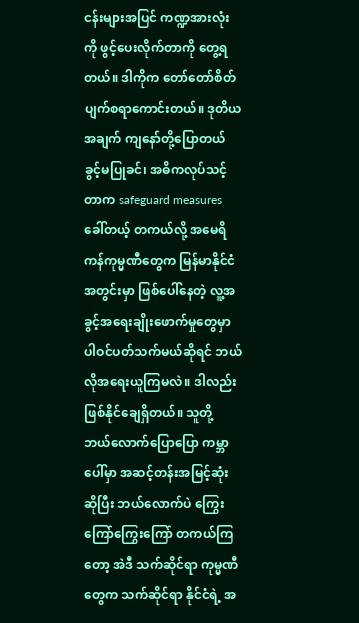ငန်းများအပြင် ကဏ္ဍအားလုံးကို ဖွင့်ပေးလိုက်တာကို တွေ့ရတယ်။ ဒါကိုက တော်တော်စိတ်ပျက်စရာကောင်းတယ်။ ဒုတိယအချက် ကျနော်တို့ပြောတယ် ခွင့်မပြုခင်၊ အဓိကလုပ်သင့်တာက safeguard measures ခေါ်တယ့် တကယ်လို့ အမေရိကန်ကုမ္မဏီတွေက မြန်မာနိုင်ငံအတွင်းမှာ ဖြစ်ပေါ်နေတဲ့ လူ့အခွင့်အရေးချိုးဖောက်မှုတွေမှာ ပါဝင်ပတ်သက်မယ်ဆိုရင် ဘယ်လိုအရေးယူကြမလဲ။ ဒါလည်း ဖြစ်နိုင်ချေရှိတယ်။ သူတို့ ဘယ်လောက်ပြောပြော ကမ္ဘာပေါ်မှာ အဆင့်တန်းအမြင့်ဆုံးဆိုပြီး ဘယ်လောက်ပဲ ကြွေးကြော်ကြွေးကြော် တကယ်ကြတော့ အဲဒီ သက်ဆိုင်ရာ ကုမ္မဏီတွေက သက်ဆိုင်ရာ နိုင်ငံရဲ့ အ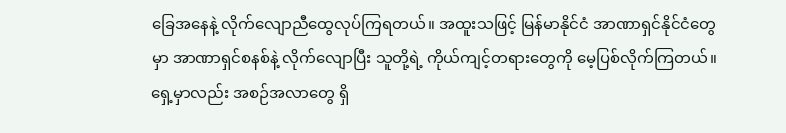ခြေအနေနဲ့ လိုက်လျောညီထွေလုပ်ကြရတယ်။ အထူးသဖြင့် မြန်မာနိုင်ငံ အာဏာရှင်နိုင်ငံတွေမှာ အာဏာရှင်စနစ်နဲ့ လိုက်လျောပြီး သူတို့ရဲ့ ကိုယ်ကျင့်တရားတွေကို မေ့ပြစ်လိုက်ကြတယ်။ ရှေ့မှာလည်း အစဉ်အလာတွေ ရှိ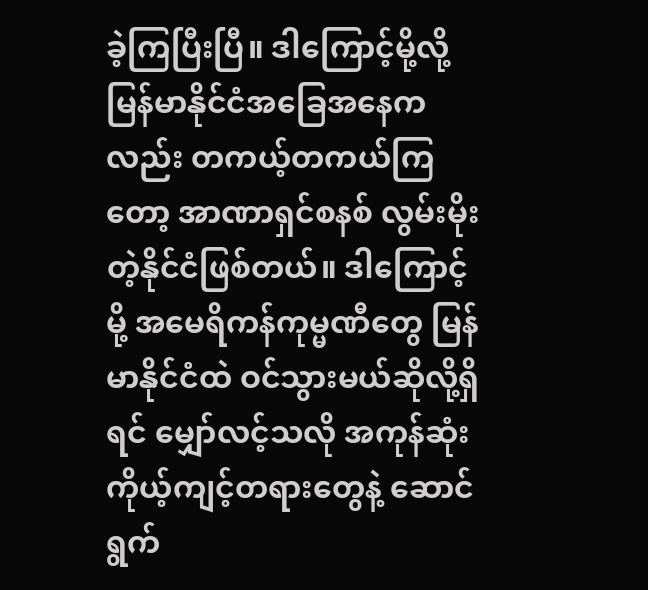ခဲ့ကြပြီးပြီ။ ဒါကြောင့်မို့လို့ မြန်မာနိုင်ငံအခြေအနေကလည်း တကယ့်တကယ်ကြတော့ အာဏာရှင်စနစ် လွမ်းမိုးတဲ့နိုင်ငံဖြစ်တယ်။ ဒါကြောင့်မို့ အမေရိကန်ကုမ္မဏီတွေ မြန်မာနိုင်ငံထဲ ဝင်သွားမယ်ဆိုလို့ရှိရင် မျှော်လင့်သလို အကုန်ဆုံး ကိုယ့်ကျင့်တရားတွေနဲ့ ဆောင်ရွက်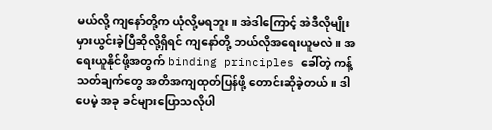မယ်လို့ ကျနော်တို့က ယုံလို့မရဘူး။ အဲဒါကြောင့် အဲဒီလိုမျိုး မှားယွင်းခဲ့ပြီဆိုလို့ရှိရင် ကျနော်တို့ ဘယ်လိုအရေးယူမလဲ။ အရေးယူနိုင်ဖို့အတွက် binding principles ခေါ်တဲ့ ကန့်သတ်ချက်တွေ အတိအကျထုတ်ပြန်ဖို့ တောင်းဆိုခဲ့တယ်။ ဒါပေမဲ့ အခု ခင်များပြောသလိုပါ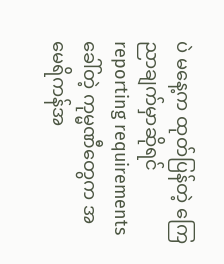ပဲ မနေ့က ထုတ်ပြန်တဲ့ ကြေညာချက်မှာဆိုရင် reporting requirements ခေါ်တဲ့ ကုမ္မဏီတွေက အမေရိကန်အ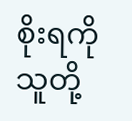စိုးရကို သူတို့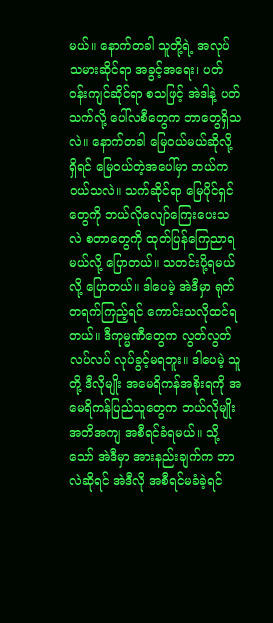မယ်။ နောက်တခါ သူတို့ရဲ့ အလုပ်သမားဆိုင်ရာ အခွင့်အရေး၊ ပတ်ဝန်းကျင်ဆိုင်ရာ စသဖြင့် အဲဒါနဲ့ ပတ်သက်လို့ ပေါ်လစီတွေက ဘာတွေရှိသလဲ။ နောက်တခါ မြေဝယ်မယ်ဆိုလို့ရှိရင် မြေဝယ်တဲ့အပေါ်မှာ ဘယ်ကဝယ်သလဲ။ သက်ဆိုင်ရာ မြေပိုင်ရှင်တွေကို ဘယ်လိုလျော်ကြေးပေးသလဲ စတာတွေကို ထုတ်ပြန်ကြေညာရမယ်လို့ ပြောတယ်။ သတင်းပို့ရမယ်လို့ ပြောတယ်။ ဒါပေမဲ့ အဲဒီမှာ ရုတ်တရက်ကြည့်ရင် ကောင်းသလိုထင်ရတယ်။ ဒီကုမ္မဏီတွေက လွတ်လွတ်လပ်လပ် လုပ်ခွင့်မရဘူး။ ဒါပေမဲ့ သူတို့ ဒီလိုမျိုး အမေရိကန်အစိုးရကို အမေရိကန်ပြည်သူတွေက ဘယ်လိုမျိုး အတိအကျ အစီရင်ခံရမယ်။ သို့သော် အဲဒီမှာ အားနည်းချက်က ဘာလဲဆိုရင် အဲဒီလို အစီရင်မခံခဲ့ရင်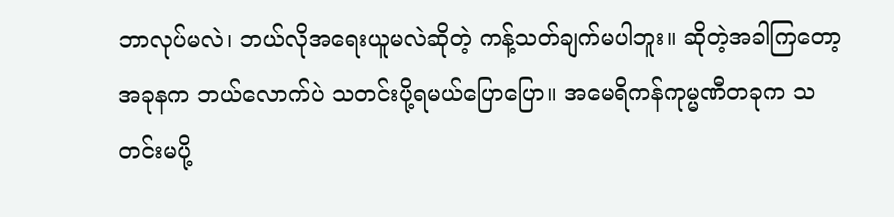ဘာလုပ်မလဲ၊ ဘယ်လိုအရေးယူမလဲဆိုတဲ့ ကန့်သတ်ချက်မပါဘူး။ ဆိုတဲ့အခါကြတော့ အခုနက ဘယ်လောက်ပဲ သတင်းပို့ရမယ်ပြောပြော။ အမေရိကန်ကုမ္မဏီတခုက သတင်းမပို့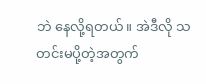ဘဲ နေလို့ရတယ်။ အဲဒီလို သတင်းမပို့တဲ့အတွက်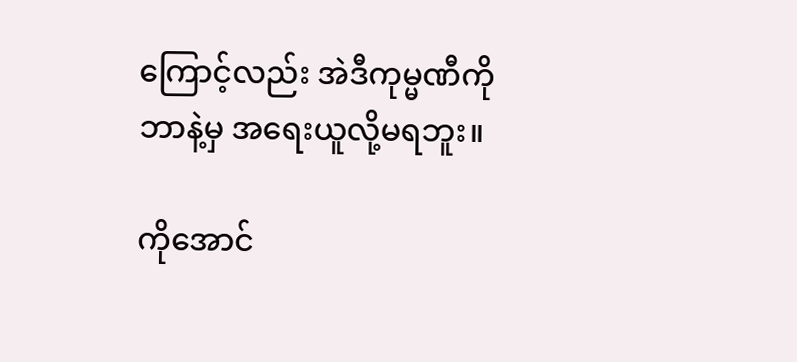ကြောင့်လည်း အဲဒီကုမ္မဏီကို ဘာနဲ့မှ အရေးယူလို့မရဘူး။

ကိုအောင်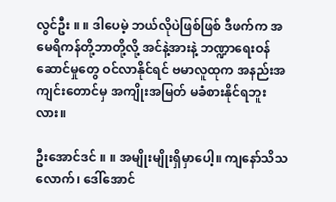လွင်ဦး ။ ။ ဒါပေမဲ့ ဘယ်လိုပဲဖြစ်ဖြစ် ဒီဖက်က အမေရိကန်တို့ဘာတို့လို့ အင်နဲ့အားနဲ့ ဘဏ္ဍာရေးဝန်ဆောင်မှုတွေ ဝင်လာနိုင်ရင် ဗမာလူထုက အနည်းအကျင်းတောင်မှ အကျိုးအမြတ် မခံစားနိုင်ရဘူးလား။

ဦးအောင်ဒင် ။ ။ အမျိုးမျိုးရှိမှာပေါ့။ ကျနော်သိသလောက်၊ ဒေါ်အောင်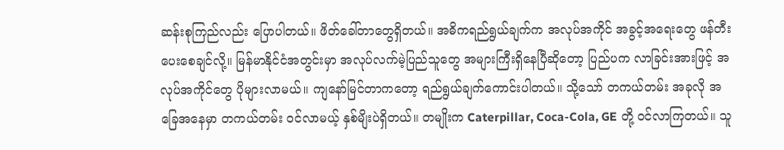ဆန်းစုကြည်လည်း ပြောပါတယ်။ ဖိတ်ခေါ်တာတွေရှိတယ်။ အဓိကရည်ရွယ်ချက်က အလုပ်အကိုင် အခွင့်အရေးတွေ ဖန်တီးပေးစေချင်လို့။ မြန်မာနိုင်ငံအတွင်းမှာ အလုပ်လက်မဲ့ပြည်သူတွေ အများကြီးရှိနေပြီဆိုတော့ ပြည်ပက လာခြင်းအားဖြင့် အလုပ်အကိုင်တွေ ပိုများလာမယ်။ ကျနော်မြင်တာကတော့ ရည်ရွယ်ချက်ကောင်းပါတယ်။ သို့သော် တကယ်တမ်း အခုလို အခြေအနေမှာ တကယ်တမ်း ဝင်လာမယ့် နှစ်မျိးပဲရှိတယ်။ တမျိုးက Caterpillar, Coca-Cola, GE တို့ ဝင်လာကြတယ်။ သူ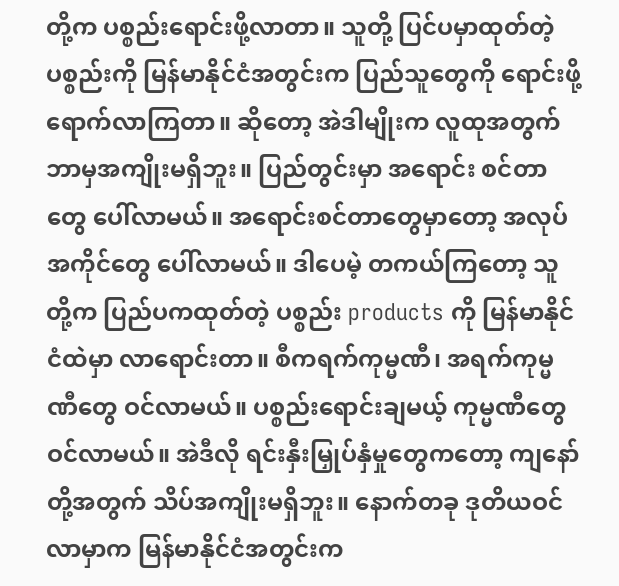တို့က ပစ္စည်းရောင်းဖို့လာတာ။ သူတို့ ပြင်ပမှာထုတ်တဲ့ ပစ္စည်းကို မြန်မာနိုင်ငံအတွင်းက ပြည်သူတွေကို ရောင်းဖို့ရောက်လာကြတာ။ ဆိုတော့ အဲဒါမျိုးက လူထုအတွက် ဘာမှအကျိုးမရှိဘူး။ ပြည်တွင်းမှာ အရောင်း စင်တာတွေ ပေါ်လာမယ်။ အရောင်းစင်တာတွေမှာတော့ အလုပ်အကိုင်တွေ ပေါ်လာမယ်။ ဒါပေမဲ့ တကယ်ကြတော့ သူတို့က ပြည်ပကထုတ်တဲ့ ပစ္စည်း products ကို မြန်မာနိုင်ငံထဲမှာ လာရောင်းတာ။ စီကရက်ကုမ္မဏီ၊ အရက်ကုမ္မဏီတွေ ဝင်လာမယ်။ ပစ္စည်းရောင်းချမယ့် ကုမ္မဏီတွေ ဝင်လာမယ်။ အဲဒီလို ရင်းနှီးမြှုပ်နှံမှုတွေကတော့ ကျနော်တို့အတွက် သိပ်အကျိုးမရှိဘူး။ နောက်တခု ဒုတိယဝင်လာမှာက မြန်မာနိုင်ငံအတွင်းက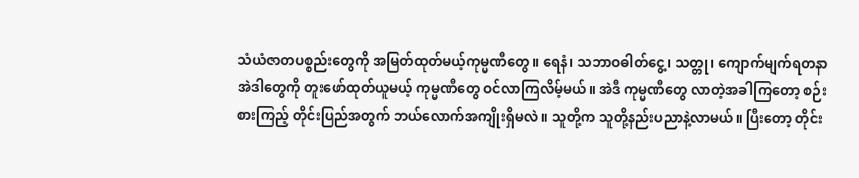သံယံဇာတပစ္စည်းတွေကို အမြတ်ထုတ်မယ့်ကုမ္မဏီတွေ။ ရေနံ၊ သဘာဝဓါတ်ငွေ့၊ သတ္တု၊ ကျောက်မျက်ရတနာ အဲဒါတွေကို တူးဖော်ထုတ်ယူမယ့် ကုမ္မဏီတွေ ဝင်လာကြလိမ့်မယ်။ အဲဒီ ကုမ္မဏီတွေ လာတဲ့အခါကြတော့ စဉ်းစားကြည့် တိုင်းပြည်အတွက် ဘယ်လောက်အကျိုးရှိမလဲ။ သူတို့က သူတို့နည်းပညာနဲ့လာမယ်။ ပြီးတော့ တိုင်း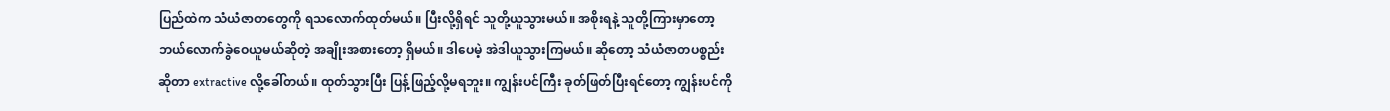ပြည်ထဲက သံယံဇာတတွေကို ရသလောက်ထုတ်မယ်။ ပြီးလို့ရှိရင် သူတို့ယူသွားမယ်။ အစိုးရနဲ့ သူတို့ကြားမှာတော့ ဘယ်လောက်ခွဲဝေယူမယ်ဆိုတဲ့ အချိုးအစားတော့ ရှိမယ်။ ဒါပေမဲ့ အဲဒါယူသွားကြမယ်။ ဆိုတော့ သံယံဇာတပစ္စည်းဆိုတာ extractive လို့ခေါ်တယ်။ ထုတ်သွားပြီး ပြန့်ဖြည့်လို့မရဘူး။ ကျွန်းပင်ကြီး ခုတ်ဖြတ်ပြီးရင်တော့ ကျွန်းပင်ကို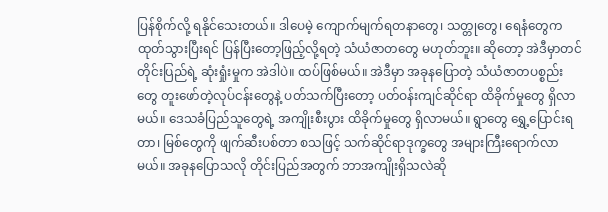ပြန်စိုက်လို့ ရနိုင်သေးတယ်။ ဒါပေမဲ့ ကျောက်မျက်ရတနာတွေ၊ သတ္တုတွေ၊ ရေနံတွေက ထုတ်သွားပြီးရင် ပြန်ပြီးတော့ဖြည့်လို့ရတဲ့ သံယံဇာတတွေ မဟုတ်ဘူး။ ဆိုတော့ အဲဒီမှာတင် တိုင်းပြည်ရဲ့ ဆုံးရှုံးမှုက အဲဒါပဲ။ ထပ်ဖြစ်မယ်။ အဲဒီမှာ အခုနပြောတဲ့ သံယံဇာတပစ္စည်းတွေ တူးဖော်တဲ့လုပ်ငန်းတွေနဲ့ ပတ်သက်ပြီးတော့ ပတ်ဝန်းကျင်ဆိုင်ရာ ထိခိုက်မှုတွေ ရှိလာမယ်။ ဒေသခံပြည်သူတွေရဲ့ အကျိုးစီးပွား ထိခိုက်မှုတွေ ရှိလာမယ်။ ရွာတွေ ရွှေ့ပြောင်းရတာ၊ မြစ်တွေကို ဖျက်ဆီးပစ်တာ စသဖြင့် သက်ဆိုင်ရာဒုက္ခတွေ အများကြီးရောက်လာမယ်။ အခုနပြောသလို တိုင်းပြည်အတွက် ဘာအကျိုးရှိသလဲဆို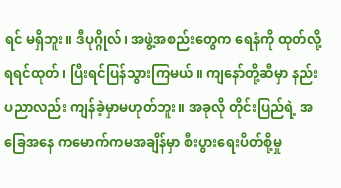ရင် မရှိဘူး။ ဒီပုဂ္ဂိုလ်၊ အဖွဲ့အစည်းတွေက ရေနံကို ထုတ်လို့ရရင်ထုတ်၊ ပြီးရင်ပြန်သွားကြမယ်။ ကျနော်တို့ဆီမှာ နည်းပညာလည်း ကျန်ခဲ့မှာမဟုတ်ဘူး။ အခုလို တိုင်းပြည်ရဲ့ အခြေအနေ ကမောက်ကမအချိန်မှာ စီးပွားရေးပိတ်စို့မှု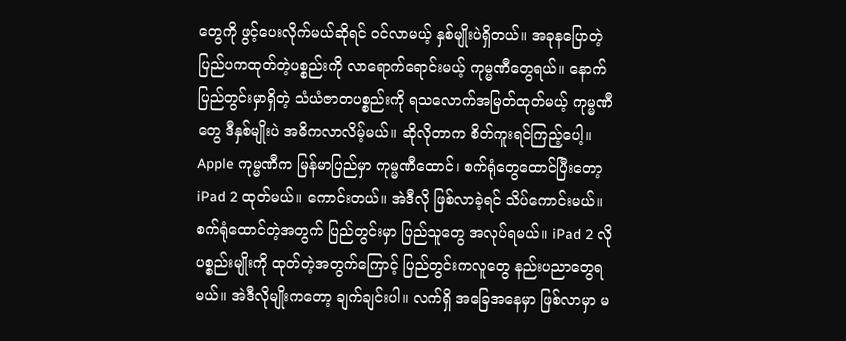တွေကို ဖွင့်ပေးလိုက်မယ်ဆိုရင် ဝင်လာမယ့် နှစ်မျိုးပဲရှိတယ်။ အခုနပြောတဲ့ ပြည်ပကထုတ်တဲ့ပစ္စည်းကို လာရောက်ရောင်းမယ့် ကုမ္မဏီတွေရယ်။ နောက် ပြည်တွင်းမှာရှိတဲ့ သံယံဇာတပစ္စည်းကို ရသလောက်အမြတ်ထုတ်မယ့် ကုမ္မဏီတွေ ဒီနှစ်မျိုးပဲ အဓိကလာလိမ့်မယ်။ ဆိုလိုတာက စိတ်ကူးရင်ကြည့်ပေါ့။ Apple ကုမ္မဏီက မြန်မာပြည်မှာ ကုမ္မဏီထောင်၊ စက်ရုံတွေထောင်ပြီးတော့ iPad 2 ထုတ်မယ်။ ကောင်းတယ်။ အဲဒီလို ဖြစ်လာခဲ့ရင် သိပ်ကောင်းမယ်။ စက်ရုံထောင်တဲ့အတွက် ပြည်တွင်းမှာ ပြည်သူတွေ အလုပ်ရမယ်။ iPad 2 လို ပစ္စည်းမျိုးကို ထုတ်တဲ့အတွက်ကြောင့် ပြည်တွင်းကလူတွေ နည်းပညာတွေရမယ်။ အဲဒီလိုမျိုးကတော့ ချက်ချင်းပါ။ လက်ရှိ အခြေအနေမှာ ဖြစ်လာမှာ မ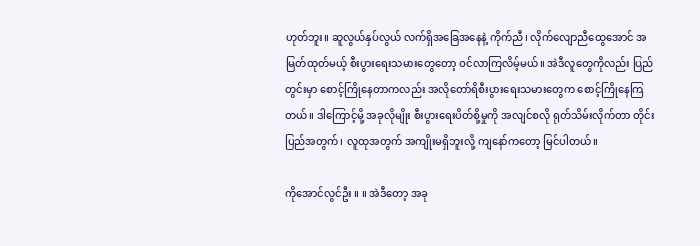ဟုတ်ဘူး။ ဆူလွယ်နှပ်လွယ် လက်ရှိအခြေအနေနဲ့ ကိုက်ညီ၊ လိုက်လျောညီထွေအောင် အမြတ်ထုတ်မယ့် စီးပွားရေးသမားတွေတော့ ဝင်လာကြလိမ့်မယ်။ အဲဒီလူတွေကိုလည်း ပြည်တွင်းမှာ စောင့်ကြိုနေတာကလည်း အလိုတော်ရိစီးပွားရေးသမားတွေက စောင့်ကြိုနေကြတယ်။ ဒါကြောင့်မို့ အခုလိုမျိုး စီးပွားရေးပိတ်စို့မှုကို အလျင်စလို ရုတ်သိမ်းလိုက်တာ တိုင်းပြည်အတွက်၊ လူထုအတွက် အကျိုးမရှိဘူးလို့ ကျနော်ကတော့ မြင်ပါတယ်။

ကိုအောင်လွင်ဦး ။ ။ အဲဒီတော့ အခု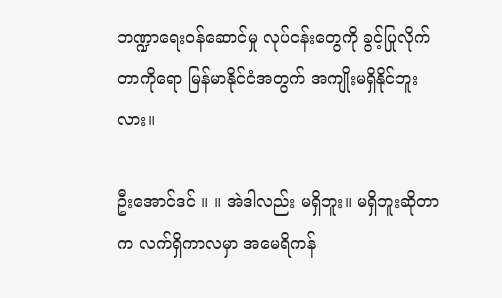ဘဏ္ဍာရေးဝန်ဆောင်မှု လုပ်ငန်းတွေကို ခွင့်ပြုလိုက်တာကိုရော မြန်မာနိုင်ငံအတွက် အကျိုးမရှိနိုင်ဘူးလား။

ဦးအောင်ဒင် ။ ။ အဲဒါလည်း မရှိဘူး။ မရှိဘူးဆိုတာက လက်ရှိကာလမှာ အမေရိကန်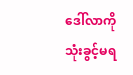ဒေါ်လာကို သုံးခွင့်မရ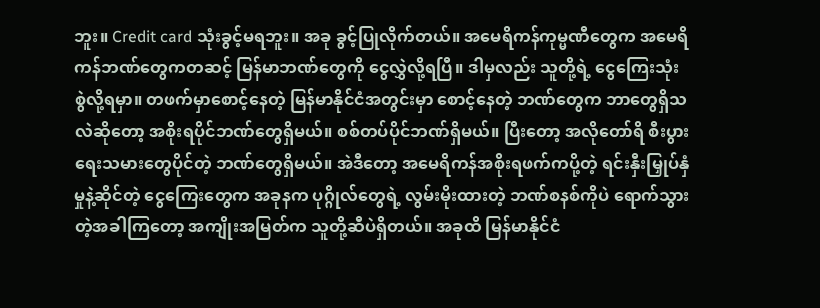ဘူး။ Credit card သုံးခွင့်မရဘူး။ အခု ခွင့်ပြုလိုက်တယ်။ အမေရိကန်ကုမ္မဏီတွေက အမေရိကန်ဘဏ်တွေကတဆင့် မြန်မာဘဏ်တွေကို ငွေလွှဲလို့ရပြီ။ ဒါမှလည်း သူတို့ရဲ့ ငွေကြေးသုံးစွဲလို့ရမှာ။ တဖက်မှာစောင့်နေတဲ့ မြန်မာနိုင်ငံအတွင်းမှာ စောင့်နေတဲ့ ဘဏ်တွေက ဘာတွေရှိသလဲဆိုတော့ အစိုးရပိုင်ဘဏ်တွေရှိမယ်။ စစ်တပ်ပိုင်ဘဏ်ရှိမယ်။ ပြီးတော့ အလိုတော်ရိ စီးပွားရေးသမားတွေပိုင်တဲ့ ဘဏ်တွေရှိမယ်။ အဲဒီတော့ အမေရိကန်အစိုးရဖက်ကပို့တဲ့ ရင်းနှီးမြှုပ်နှံမှုနဲ့ဆိုင်တဲ့ ငွေကြေးတွေက အခုနက ပုဂ္ဂိုလ်တွေရဲ့ လွမ်းမိုးထားတဲ့ ဘဏ်စနစ်ကိုပဲ ရောက်သွားတဲ့အခါကြတော့ အကျိုးအမြတ်က သူတို့ဆီပဲရှိတယ်။ အခုထိ မြန်မာနိုင်ငံ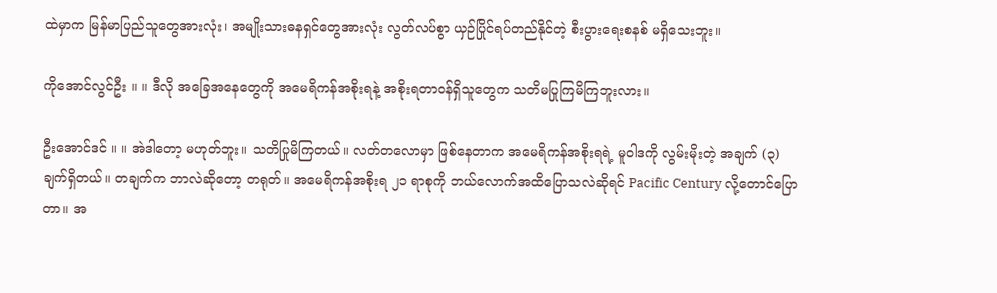ထဲမှာက မြန်မာပြည်သူတွေအားလုံး၊ အမျိုးသားဓနရှင်တွေအားလုံး လွတ်လပ်စွာ ယှဉ်ပြိုင်ရပ်တည်နိုင်တဲ့ စီးပွားရေးစနစ် မရှိသေးဘူး။

ကိုအောင်လွင်ဦး ။ ။ ဒီလို အခြေအနေတွေကို အမေရိကန်အစိုးရနဲ့ အစိုးရတာဝန်ရှိသူတွေက သတိမပြုကြမိကြဘူးလား။

ဦးအောင်ဒင် ။ ။ အဲဒါတော့ မဟုတ်ဘူး။ သတိပြုမိကြတယ်။ လတ်တလောမှာ ဖြစ်နေတာက အမေရိကန်အစိုးရရဲ့ မူဝါဒကို လွမ်းမိုးတဲ့ အချက် (၃) ချက်ရှိတယ်။ တချက်က ဘာလဲဆိုတော့ တရုတ်။ အမေရိကန်အစိုးရ ၂၁ ရာစုကို ဘယ်လောက်အထိပြောသလဲဆိုရင် Pacific Century လို့တောင်ပြောတာ။ အ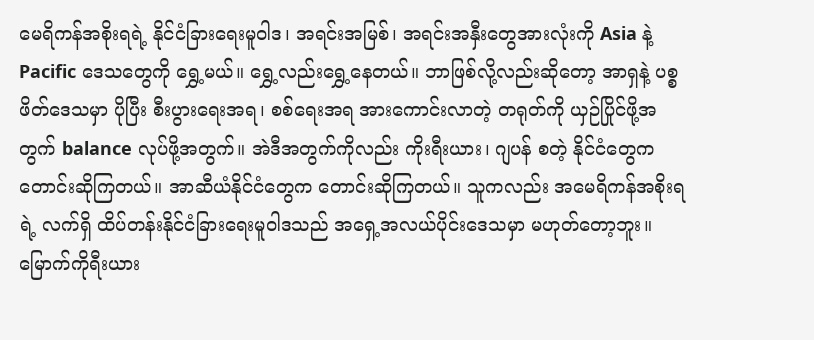မေရိကန်အစိုးရရဲ့ နိုင်ငံခြားရေးမူဝါဒ၊ အရင်းအမြစ်၊ အရင်းအနှီးတွေအားလုံးကို Asia နဲ့ Pacific ဒေသတွေကို ရွှေ့မယ်။ ရွှေ့လည်းရွှေ့နေတယ်။ ဘာဖြစ်လို့လည်းဆိုတော့ အာရှနဲ့ ပစ္စဖိတ်ဒေသမှာ ပိုပြီး စီးပွားရေးအရ၊ စစ်ရေးအရ အားကောင်းလာတဲ့ တရုတ်ကို ယှဉ်ပြိုင်ဖို့အတွက် balance လုပ်ဖို့အတွက်။ အဲဒီအတွက်ကိုလည်း ကိုးရီးယား၊ ဂျပန် စတဲ့ နိုင်ငံတွေက တောင်းဆိုကြတယ်။ အာဆီယံနိုင်ငံတွေက တောင်းဆိုကြတယ်။ သူကလည်း အမေရိကန်အစိုးရရဲ့ လက်ရှိ ထိပ်တန်းနိုင်ငံခြားရေးမူဝါဒသည် အရှေ့အလယ်ပိုင်းဒေသမှာ မဟုတ်တော့ဘူး။ မြောက်ကိုရီးယား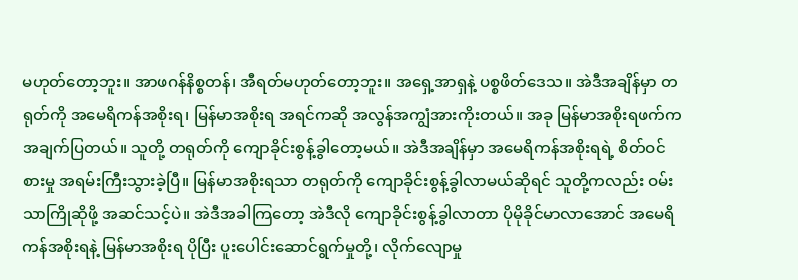မဟုတ်တော့ဘူး။ အာဖဂန်နိစ္စတန်၊ အီရတ်မဟုတ်တော့ဘူး။ အရှေ့အာရှနဲ့ ပစ္စဖိတ်ဒေသ။ အဲဒီအချိန်မှာ တရုတ်ကို အမေရိကန်အစိုးရ၊ မြန်မာအစိုးရ အရင်ကဆို အလွန်အကျွံအားကိုးတယ်။ အခု မြန်မာအစိုးရဖက်က အချက်ပြတယ်။ သူတို့ တရုတ်ကို ကျောခိုင်းစွန့်ခွါတော့မယ်။ အဲဒီအချိန်မှာ အမေရိကန်အစိုးရရဲ့ စိတ်ဝင်စားမှု အရမ်းကြီးသွားခဲ့ပြီ။ မြန်မာအစိုးရသာ တရုတ်ကို ကျောခိုင်းစွန့်ခွါလာမယ်ဆိုရင် သူတို့ကလည်း ဝမ်းသာကြိုဆိုဖို့ အဆင်သင့်ပဲ။ အဲဒီအခါကြတော့ အဲဒီလို ကျောခိုင်းစွန့်ခွါလာတာ ပိုမိုခိုင်မာလာအောင် အမေရိကန်အစိုးရနဲ့ မြန်မာအစိုးရ ပိုပြီး ပူးပေါင်းဆောင်ရွက်မှုတို့၊ လိုက်လျောမှု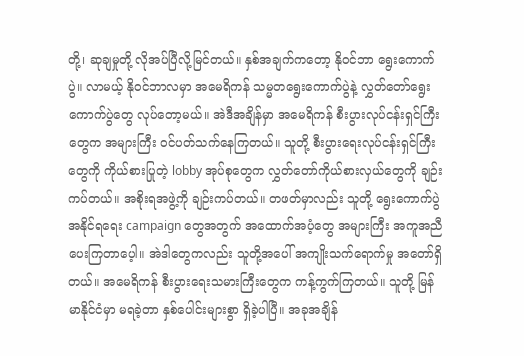တို့၊ ဆုချမှုတို့ လိုအပ်ပြီလို့မြင်တယ်။ နှစ်အချက်ကတော့ နိုဝင်ဘာ ရွေးကောက်ပွဲ။ လာမယ့် နိုဝင်ဘာလမှာ အမေရိကန် သမ္မတရွေးကောက်ပွဲနဲ့ လွှတ်တော်ရွေးကောက်ပွဲတွေ လုပ်တော့မယ်။ အဲဒီအချိန်မှာ အမေရိကန် စီးပွားလုပ်ငန်းရှင်ကြီးတွေက အများကြီး ဝင်ပတ်သက်နေကြတယ်။ သူတို့ စီးပွားရေးလုပ်ငန်းရှင်ကြီးတွေကို ကိုယ်စားပြုတဲ့ lobby အုပ်စုတွေက လွှတ်တော်ကိုယ်စားလှယ်တွေကို ချဉ်းကပ်တယ်။ အစိုးရအဖွဲ့ကို ချဉ်းကပ်တယ်။ တဖတ်မှာလည်း သူတို့ ရွေးကောက်ပွဲ အနိုင်ရရေး campaign တွေအတွက် အထောက်အပံ့တွေ အများကြီး အကူအညီပေးကြတာပေ့ါ။ အဲဒါတွေကလည်း သူတို့အပေါ် အကျိုးသက်ရောက်မှု အတော်ရှိတယ်။ အမေရိကန် စီးပွားရေးသမားကြီးတွေက ကန့်ကွက်ကြတယ်။ သူတို့ မြန်မာနိုင်ငံမှာ မရခဲ့တာ နှစ်ပေါင်းများစွာ ရှိခဲ့ပါပြီ။ အခုအချိန်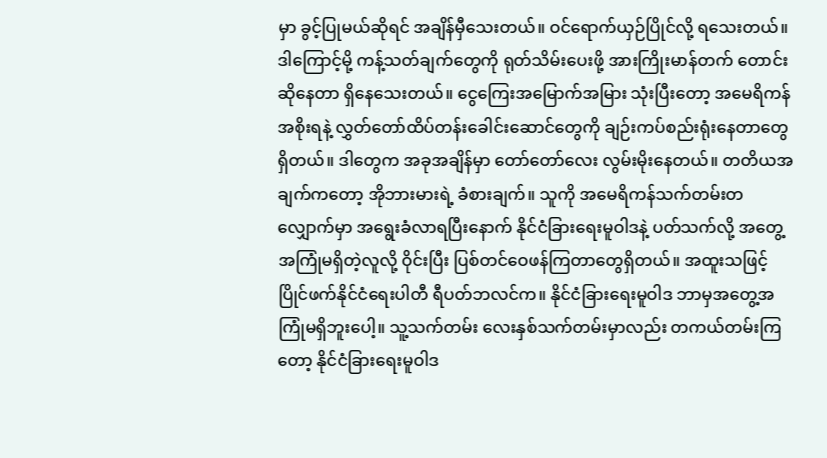မှာ ခွင့်ပြုမယ်ဆိုရင် အချိန်မှီသေးတယ်။ ဝင်ရောက်ယှဉ်ပြိုင်လို့ ရသေးတယ်။ ဒါကြောင့်မို့ ကန့်သတ်ချက်တွေကို ရုတ်သိမ်းပေးဖို့ အားကြိုးမာန်တက် တောင်းဆိုနေတာ ရှိနေသေးတယ်။ ငွေကြေးအမြောက်အမြား သုံးပြီးတော့ အမေရိကန်အစိုးရနဲ့ လွှတ်တော်ထိပ်တန်းခေါင်းဆောင်တွေကို ချဉ်းကပ်စည်းရုံးနေတာတွေရှိတယ်။ ဒါတွေက အခုအချိန်မှာ တော်တော်လေး လွမ်းမိုးနေတယ်။ တတိယအချက်ကတော့ အိုဘားမားရဲ့ ခံစားချက်။ သူကို အမေရိကန်သက်တမ်းတလျှောက်မှာ အရွေးခံလာရပြီးနောက် နိုင်ငံခြားရေးမူဝါဒနဲ့ ပတ်သက်လို့ အတွေ့အကြုံမရှိတဲ့လူလို့ ဝိုင်းပြီး ပြစ်တင်ဝေဖန်ကြတာတွေရှိတယ်။ အထူးသဖြင့် ပြိုင်ဖက်နိုင်ငံရေးပါတီ ရီပတ်ဘလင်က။ နိုင်ငံခြားရေးမူဝါဒ ဘာမှအတွေ့အကြုံမရှိဘူးပေါ့။ သူ့သက်တမ်း လေးနှစ်သက်တမ်းမှာလည်း တကယ်တမ်းကြတော့ နိုင်ငံခြားရေးမူဝါဒ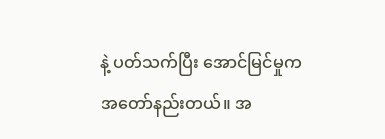နဲ့ ပတ်သက်ပြီး အောင်မြင်မှုက အတော်နည်းတယ်။ အ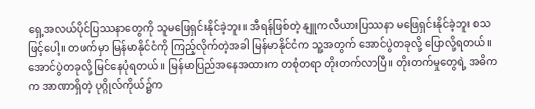ရှေ့အလယ်ပိုင်ပြဿနာတွေကို သူမဖြေရှင်းနိုင်ခဲ့ဘူး။ အီရန်ဖြစ်တဲ့ နျူကလီယားပြဿနာ မဖြေရှင်းနိုင်ခဲ့ဘူး စသဖြင့်ပေါ့။ တဖက်မှာ မြန်မာနိုင်ငံကို ကြည့်လိုက်တဲ့အခါ မြန်မာနိုင်ငံက သူ့အတွက် အောင်ပွဲတခုလို့ ပြောလို့ရတယ်။ အောင်ပွဲတခုလို့ မြင်နေပုံရတယ်။ မြန်မာပြည်အနေအထားက တစုံတရာ တိုးတက်လာပြီ။ တိုးတက်မှုတွေရဲ့ အဓိကက အာဏာရှိတဲ့ ပုဂ္ဂိုလ်ကိုယ်၌က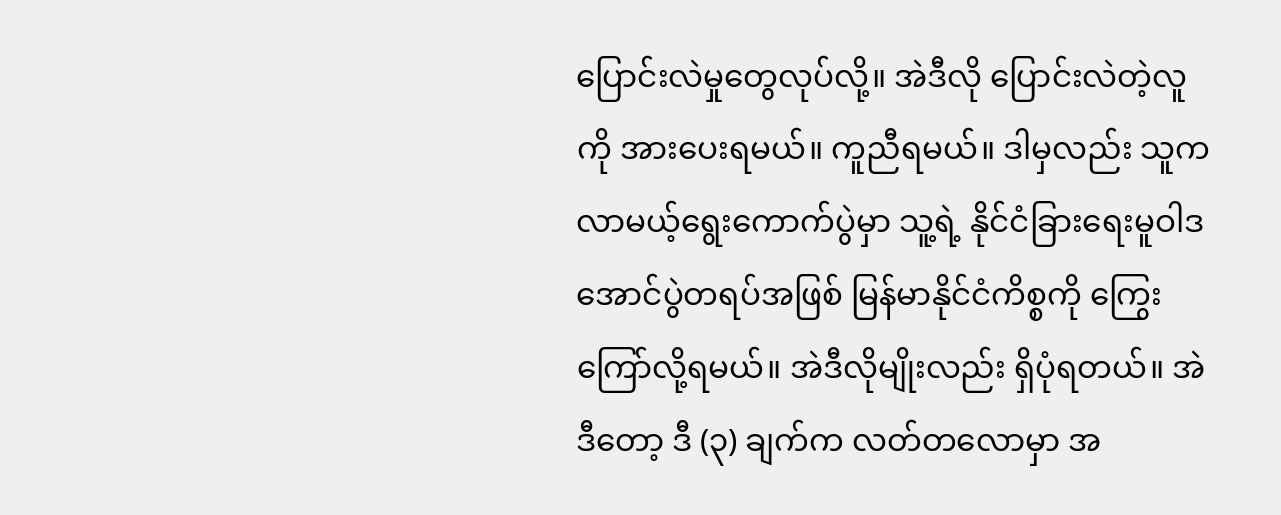ပြောင်းလဲမှုတွေလုပ်လို့။ အဲဒီလို ပြောင်းလဲတဲ့လူကို အားပေးရမယ်။ ကူညီရမယ်။ ဒါမှလည်း သူက လာမယ့်ရွေးကောက်ပွဲမှာ သူ့ရဲ့ နိုင်ငံခြားရေးမူဝါဒ အောင်ပွဲတရပ်အဖြစ် မြန်မာနိုင်ငံကိစ္စကို ကြွေးကြော်လို့ရမယ်။ အဲဒီလိုမျိုးလည်း ရှိပုံရတယ်။ အဲဒီတော့ ဒီ (၃) ချက်က လတ်တလောမှာ အ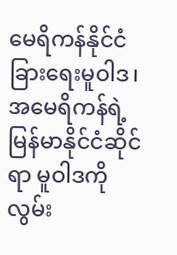မေရိကန်နိုင်ငံခြားရေးမူဝါဒ၊ အမေရိကန်ရဲ့ မြန်မာနိုင်ငံဆိုင်ရာ မူဝါဒကို လွမ်း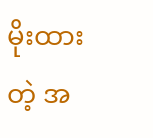မိုးထားတဲ့ အ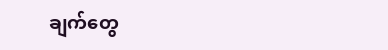ချက်တွေ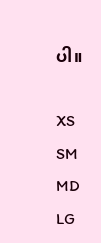ပါ။

XS
SM
MD
LG